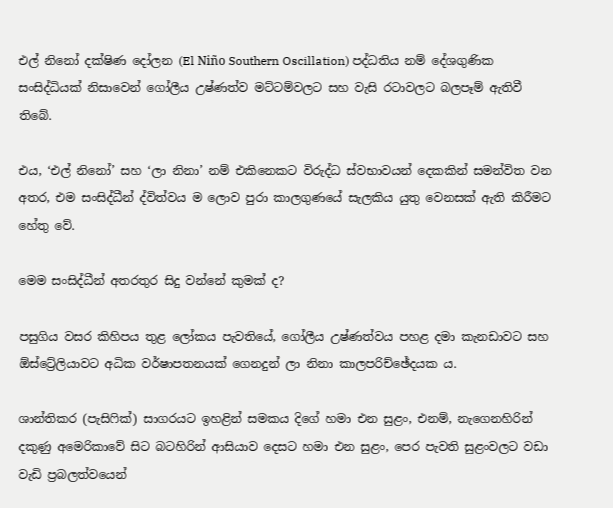එල් නිනෝ දක්ෂිණ දෝලන (El Niño Southern Oscillation) පද්ධතිය නම් දේශගුණික සංසිද්ධියක් නිසාවෙන් ගෝලීය උෂ්ණත්ව මට්ටම්වලට සහ වැසි රටාවලට බලපෑම් ඇතිවී තිබේ.

එය, ‘එල් නිනෝ’ සහ ‘ලා නිනා’ නම් එකිනෙකට විරුද්ධ ස්වභාවයන් දෙකකින් සමන්විත වන අතර, එම සංසිද්ධීන් ද්විත්වය ම ලොව පුරා කාලගුණයේ සැලකිය යුතු වෙනසක් ඇති කිරීමට හේතු වේ.

මෙම සංසිද්ධීන් අතරතුර සිදු වන්නේ කුමක් ද?

පසුගිය වසර කිහිපය තුළ ලෝකය පැවතියේ, ගෝලීය උෂ්ණත්වය පහළ දමා කැනඩාවට සහ ඕස්ට්‍රේලියාවට අධික වර්ෂාපතනයක් ගෙනදුන් ලා නිනා කාලපරිච්ඡේදයක ය.

ශාන්තිකර (පැසිෆික්) සාගරයට ඉහළින් සමකය දිගේ හමා එන සුළං, එනම්, නැගෙනහිරින් දකුණු අමෙරිකාවේ සිට බටහිරින් ආසියාව දෙසට හමා එන සුළං, පෙර පැවති සුළංවලට වඩා වැඩි ප්‍රබලත්වයෙන්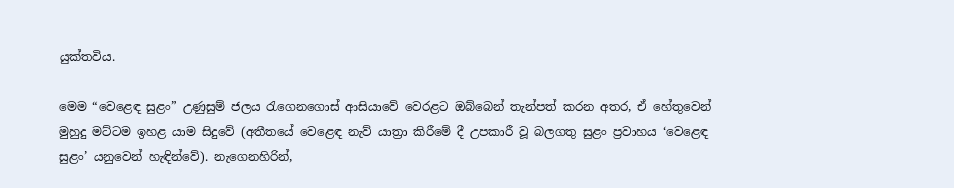යුක්තවිය.

මෙම “වෙළෙඳ සුළං” උණුසුම් ජලය රැගෙනගොස් ආසියාවේ වෙරළට ඔබ්බෙන් තැන්පත් කරන අතර, ඒ හේතුවෙන් මුහුදු මට්ටම ඉහළ යාම සිදුවේ (අතීතයේ වෙළෙඳ නැව් යාත්‍රා කිරීමේ දී උපකාරී වූ බලගතු සුළං ප්‍රවාහය ‘වෙළෙඳ සුළං’ යනුවෙන් හැඳින්වේ). නැගෙනහිරින්,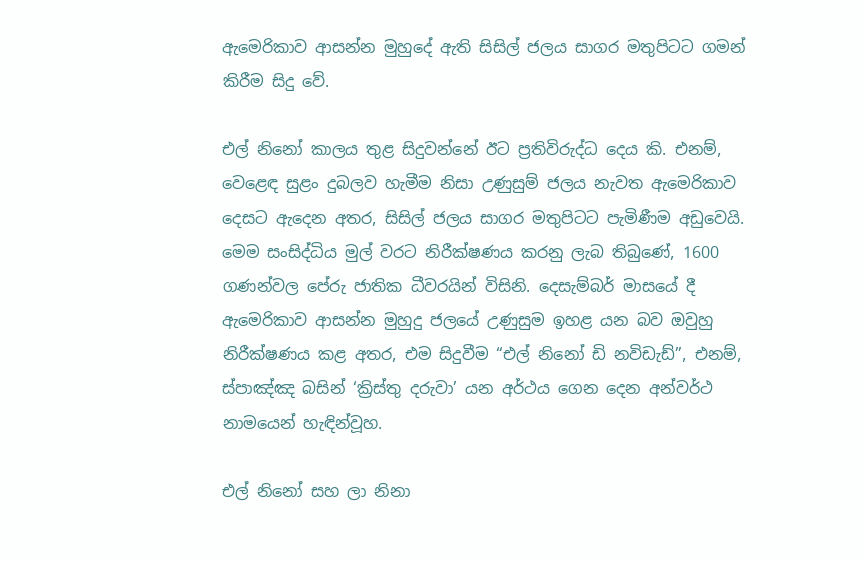ඇමෙරිකාව ආසන්න මුහුදේ ඇති සිසිල් ජලය සාගර මතුපිටට ගමන් කිරීම සිදු වේ.

එල් නිනෝ කාලය තුළ සිදුවන්නේ ඊට ප්‍රතිවිරුද්ධ දෙය කි. එනම්, වෙළෙඳ සුළං දුබලව හැමීම නිසා උණුසුම් ජලය නැවත ඇමෙරිකාව දෙසට ඇදෙන අතර, සිසිල් ජලය සාගර මතුපිටට පැමිණීම අඩුවෙයි. මෙම සංසිද්ධිය මුල් වරට නිරීක්ෂණය කරනු ලැබ තිබුණේ, 1600 ගණන්වල පේරු ජාතික ධීවරයින් විසිනි. දෙසැම්බර් මාසයේ දී ඇමෙරිකාව ආසන්න මුහුදු ජලයේ උණුසුම ඉහළ යන බව ඔවුහු නිරීක්ෂණය කළ අතර, එම සිදුවීම “එල් නිනෝ ඩි නවිඩැඩ්”, එනම්, ස්පාඤ්ඤ බසින් ‘ක්‍රිස්තු දරුවා’ යන අර්ථය ගෙන දෙන අන්වර්ථ නාමයෙන් හැඳින්වූහ.

එල් නිනෝ සහ ලා නිනා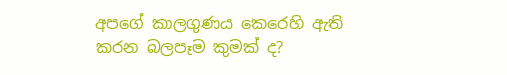අපගේ කාලගුණය කෙරෙහි ඇති කරන බලපෑම කුමක් ද?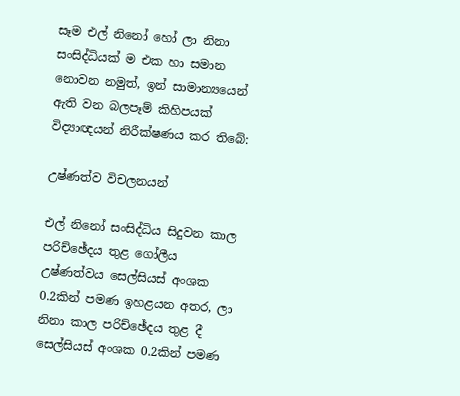සෑම එල් නිනෝ හෝ ලා නිනා සංසිද්ධියක් ම එක හා සමාන නොවන නමුත්, ඉන් සාමාන්‍යයෙන් ඇති වන බලපෑම් කිහිපයක් විද්‍යාඥයන් නිරීක්ෂණය කර තිබේ:

උෂ්ණත්ව විචලනයන්

එල් නිනෝ සංසිද්ධිය සිදුවන කාල පරිච්ඡේදය තුළ ගෝලීය උෂ්ණත්වය සෙල්සියස් අංශක 0.2කින් පමණ ඉහළයන අතර, ලා නිනා කාල පරිච්ඡේදය තුළ දී සෙල්සියස් අංශක 0.2කින් පමණ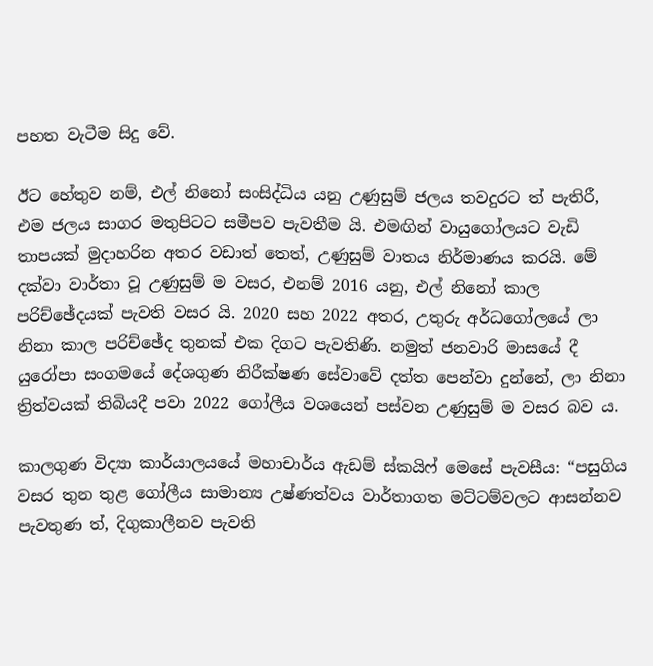පහත වැටීම සිදු වේ.

ඊට හේතුව නම්, එල් නිනෝ සංසිද්ධිය යනු උණුසුම් ජලය තවදුරට ත් පැතිරී, එම ජලය සාගර මතුපිටට සමීපව පැවතීම යි. එමඟින් වායුගෝලයට වැඩි තාපයක් මුදාහරින අතර වඩාත් තෙත්, උණුසුම් වාතය නිර්මාණය කරයි. මේ දක්වා වාර්තා වූ උණුසුම් ම වසර, එනම් 2016 යනු, එල් නිනෝ කාල පරිච්ඡේදයක් පැවති වසර යි. 2020 සහ 2022 අතර, උතුරු අර්ධගෝලයේ ලා නිනා කාල පරිච්ඡේද තුනක් එක දිගට පැවතිණි. නමුත් ජනවාරි මාසයේ දී යුරෝපා සංගමයේ දේශගුණ නිරීක්ෂණ සේවාවේ දත්ත පෙන්වා දුන්නේ, ලා නිනා ත්‍රිත්වයක් තිබියදී පවා 2022 ගෝලීය වශයෙන් පස්වන උණුසුම් ම වසර බව ය.

කාලගුණ විද්‍යා කාර්යාලයයේ මහාචාර්ය ඇඩම් ස්කයිෆ් මෙසේ පැවසීය: “පසුගිය වසර තුන තුළ ගෝලීය සාමාන්‍ය උෂ්ණත්වය වාර්තාගත මට්ටම්වලට ආසන්නව පැවතුණ ත්, දිගුකාලීනව පැවති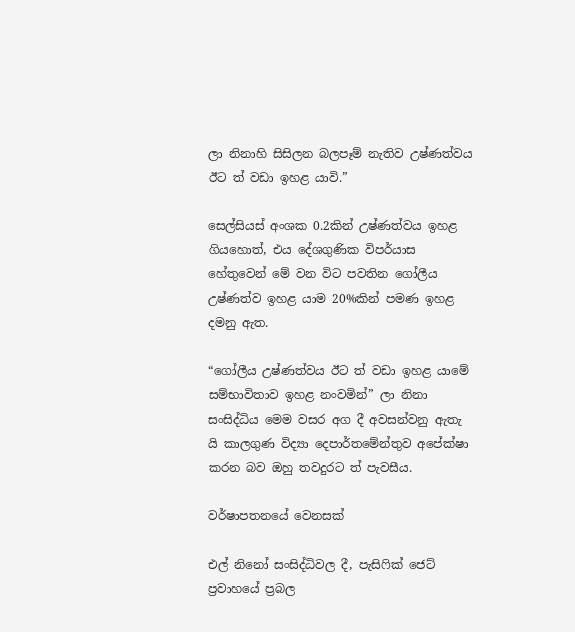ලා නිනාහි සිසිලන බලපෑම් නැතිව උෂ්ණත්වය ඊට ත් වඩා ඉහළ යාවි.”

සෙල්සියස් අංශක 0.2කින් උෂ්ණත්වය ඉහළ ගියහොත්, එය දේශගුණික විපර්යාස හේතුවෙන් මේ වන විට පවතින ගෝලීය උෂ්ණත්ව ඉහළ යාම 20%කින් පමණ ඉහළ දමනු ඇත.

“ගෝලීය උෂ්ණත්වය ඊට ත් වඩා ඉහළ යාමේ සම්භාවිතාව ඉහළ නංවමින්” ලා නිනා සංසිද්ධිය මෙම වසර අග දී අවසන්වනු ඇතැ යි කාලගුණ විද්‍යා දෙපාර්තමේන්තුව අපේක්ෂා කරන බව ඔහු තවදුරට ත් පැවසීය.

වර්ෂාපතනයේ වෙනසක්

එල් නිනෝ සංසිද්ධිවල දී, පැසිෆික් ජෙට් ප්‍රවාහයේ ප්‍රබල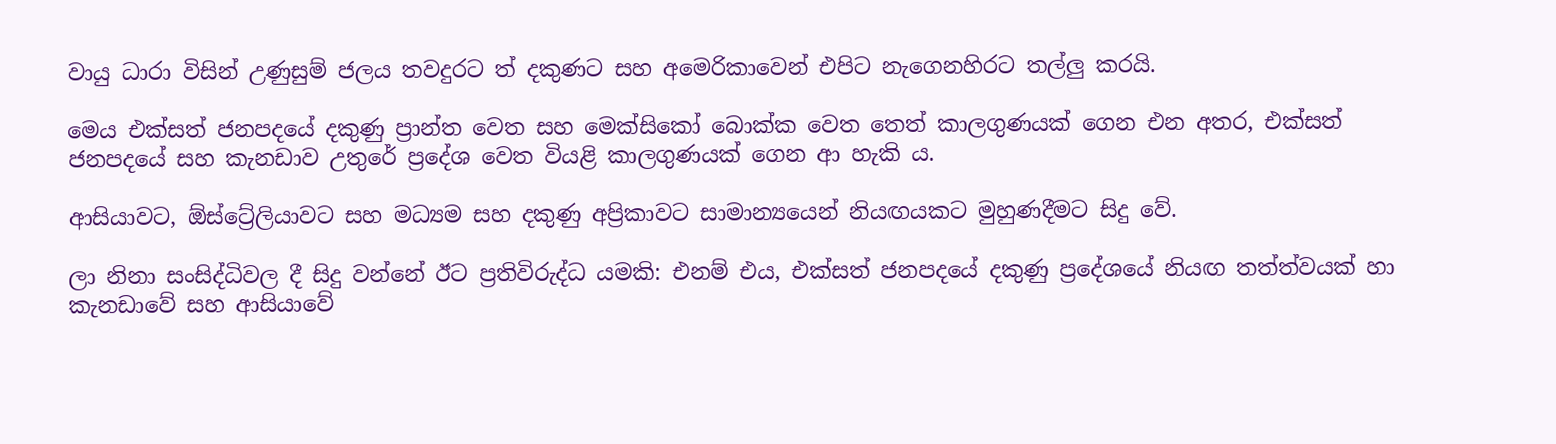වායු ධාරා විසින් උණුසුම් ජලය තවදුරට ත් දකුණට සහ අමෙරිකාවෙන් එපිට නැගෙනහිරට තල්ලු කරයි.

මෙය එක්සත් ජනපදයේ දකුණු ප්‍රාන්ත වෙත සහ මෙක්සිකෝ බොක්ක වෙත තෙත් කාලගුණයක් ගෙන එන අතර, එක්සත් ජනපදයේ සහ කැනඩාව උතුරේ ප්‍රදේශ වෙත වියළි කාලගුණයක් ගෙන ආ හැකි ය.

ආසියාවට, ඕස්ට්‍රේලියාවට සහ මධ්‍යම සහ දකුණු අප්‍රිකාවට සාමාන්‍යයෙන් නියඟයකට මුහුණදීමට සිදු වේ.

ලා නිනා සංසිද්ධිවල දී සිදු වන්නේ ඊට ප්‍රතිවිරුද්ධ යමකි: එනම් එය, එක්සත් ජනපදයේ දකුණු ප්‍රදේශයේ නියඟ තත්ත්වයක් හා කැනඩාවේ සහ ආසියාවේ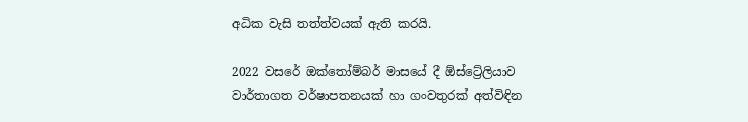අධික වැසි තත්ත්වයක් ඇති කරයි.

2022 වසරේ ඔක්තෝම්බර් මාසයේ දී ඕස්ට්‍රේලියාව වාර්තාගත වර්ෂාපතනයක් හා ගංවතුරක් අත්විඳින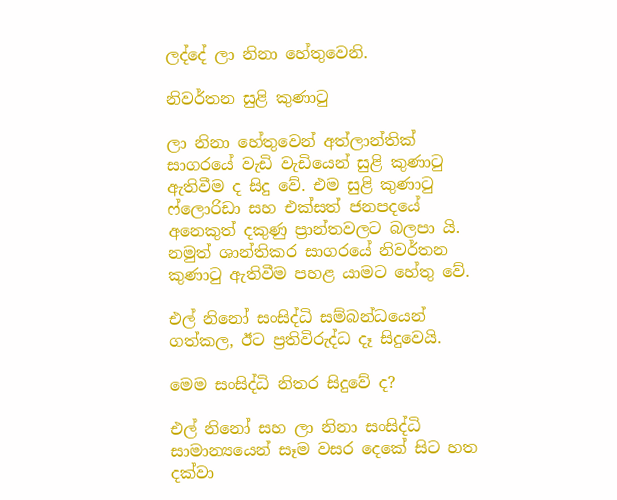ලද්දේ ලා නිනා හේතුවෙනි.

නිවර්තන සුළි කුණාටු

ලා නිනා හේතුවෙන් අත්ලාන්තික් සාගරයේ වැඩි වැඩියෙන් සුළි කුණාටු ඇතිවීම ද සිදු වේ. එම සුළි කුණාටු ෆ්ලොරිඩා සහ එක්සත් ජනපදයේ අනෙකුත් දකුණු ප්‍රාන්තවලට බලපා යි. නමුත් ශාන්තිකර සාගරයේ නිවර්තන කුණාටු ඇතිවීම පහළ යාමට හේතු වේ.

එල් නිනෝ සංසිද්ධි සම්බන්ධයෙන් ගත්කල, ඊට ප්‍රතිවිරුද්ධ දෑ සිදුවෙයි.

මෙම සංසිද්ධි නිතර සිදුවේ ද?

එල් නිනෝ සහ ලා නිනා සංසිද්ධි සාමාන්‍යයෙන් සෑම වසර දෙකේ සිට හත දක්වා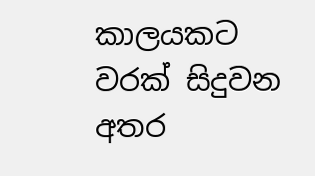කාලයකට වරක් සිදුවන අතර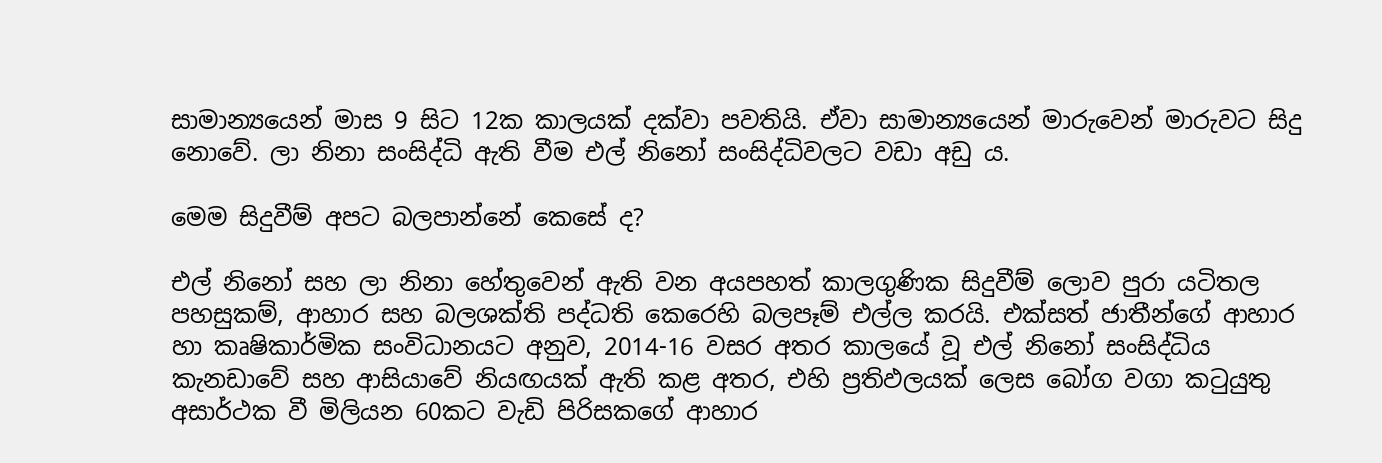සාමාන්‍යයෙන් මාස 9 සිට 12ක කාලයක් දක්වා පවතියි. ඒවා සාමාන්‍යයෙන් මාරුවෙන් මාරුවට සිදු නොවේ. ලා නිනා සංසිද්ධි ඇති වීම එල් නිනෝ සංසිද්ධිවලට වඩා අඩු ය.

මෙම සිදුවීම් අපට බලපාන්නේ කෙසේ ද?

එල් නිනෝ සහ ලා නිනා හේතුවෙන් ඇති වන අයපහත් කාලගුණික සිදුවීම් ලොව පුරා යටිතල පහසුකම්, ආහාර සහ බලශක්ති පද්ධති කෙරෙහි බලපෑම් එල්ල කරයි. එක්සත් ජාතීන්ගේ ආහාර හා කෘෂිකාර්මික සංවිධානයට අනුව, 2014-16 වසර අතර කාලයේ වූ එල් නිනෝ සංසිද්ධිය කැනඩාවේ සහ ආසියාවේ නියඟයක් ඇති කළ අතර, එහි ප්‍රතිඵලයක් ලෙස බෝග වගා කටුයුතු අසාර්ථක වී මිලියන 60කට වැඩි පිරිසකගේ ආහාර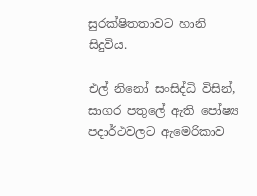සුරක්ෂිතතාවට හානි සිදුවිය.

එල් නිනෝ සංසිද්ධි විසින්, සාගර පතුලේ ඇති පෝෂ්‍ය පදාර්ථවලට ඇමෙරිකාව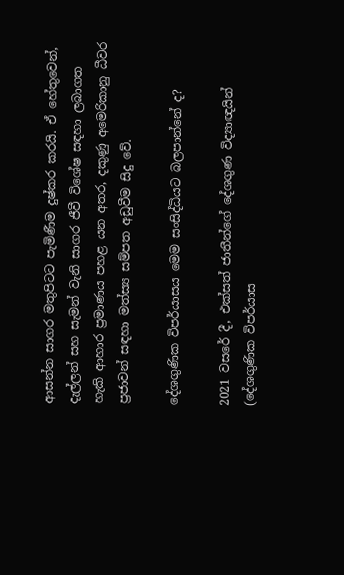ආසන්න සාගර මතුපිටට පැමිණීම දුෂ්කර කරයි. ඒ හේතුවෙන්, දැල්ලන් සහ සැමන් වැනි සාගර ජීවී විශේෂ සඳහා ලබාගත හැකි ආහාර ප්‍රමාණය පහළ යන අතර, දකුණු අමෙරිකානු ධීවර ප්‍රජාවන් සඳහා මත්ස්‍ය සම්පත අඩුවීම සිදු වේ.

දේශගුණික විපර්යාසය මෙම සංසිද්ධියට බලපාන්නේ ද?

2021 වසරේ දී, එක්සත් ජාතීන්ගේ දේශගුණ විද්‍යාඥයින් (දේශගුණික විපර්යාස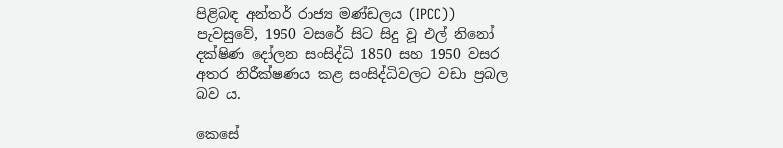පිළිබඳ අන්තර් රාජ්‍ය මණ්ඩලය (IPCC)) පැවසුවේ, 1950 වසරේ සිට සිදු වූ එල් නිනෝ දක්ෂිණ දෝලන සංසිද්ධි 1850 සහ 1950 වසර අතර නිරීක්ෂණය කළ සංසිද්ධිවලට වඩා ප්‍රබල බව ය.

කෙසේ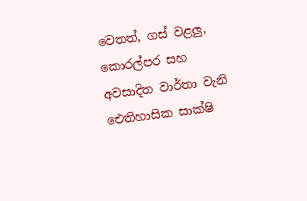වෙතත්, ගස් වළලු, කොරල්පර සහ අවසාදිත වාර්තා වැනි ඓතිහාසික සාක්ෂි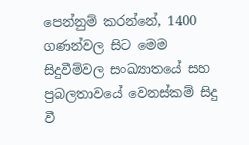පෙන්නුම් කරන්නේ, 1400 ගණන්වල සිට මෙම සිදුවීම්වල සංඛ්‍යාතයේ සහ ප්‍රබලතාවයේ වෙනස්කම් සිදු වී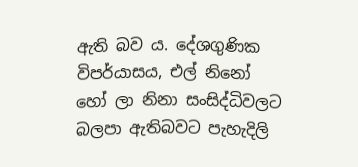ඇති බව ය. දේශගුණික විපර්යාසය, එල් නිනෝ හෝ ලා නිනා සංසිද්ධිවලට බලපා ඇතිබවට පැහැදිලි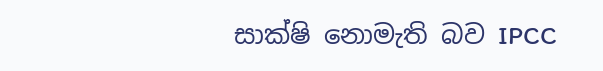සාක්ෂි නොමැති බව IPCC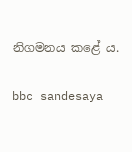නිගමනය කළේ ය.

bbc sandesaya